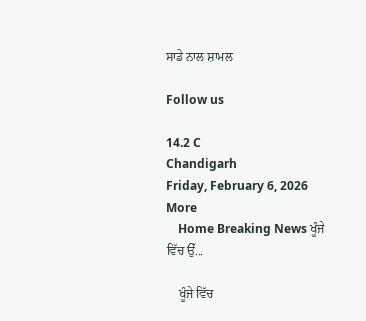ਸਾਡੇ ਨਾਲ ਸ਼ਾਮਲ

Follow us

14.2 C
Chandigarh
Friday, February 6, 2026
More
    Home Breaking News ਖੂੰਜੇ ਵਿੱਚ ਉੱ...

    ਖੂੰਜੇ ਵਿੱਚ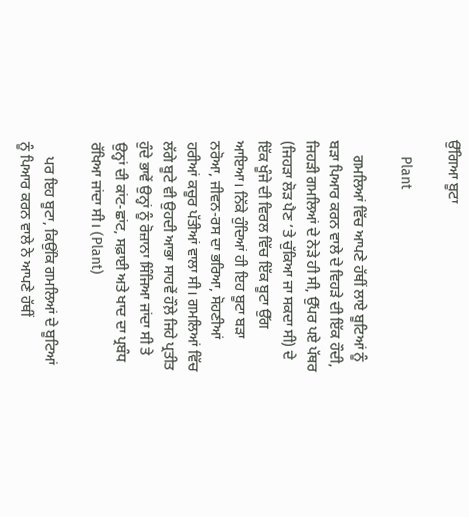ਉੱਗਿਆ ਬੂਟਾ

    Plant

    ਗਮਲਿਆਂ ਵਿੱਚ ਆਪਣੇ ਹੱਥੀਂ ਲਾਏ ਬੂਟਿਆਂ ਨੂੰ ਬੜਾ ਪਿਆਰ ਕਰਨ ਵਾਲੇ ਦੇ ਵਿਹੜੇ ਦੀ ਇੱਕ ਹੌਦੀ, ਜਿਹੜੀ ਗਮਲਿਆਂ ਦੇ ਨੇੜੇ ਹੀ ਸੀ, ਉੱਪਰ ਪਏ ਪੱਥਰ (ਜਿਹੜਾ ਲੋੜ ਪੈਣ ’ਤੇ ਚੁੱਕਿਆ ਜਾ ਸਕਦਾ ਸੀ) ਦੇ ਇੱਕ ਖੂੰਜੇ ਦੀ ਵਿਰਲ ਵਿੱਚ ਇੱਕ ਬੂਟਾ ਉੱਗ ਆਇਆ। ਨਿੱਕੇ ਹੁੰਦਿਆਂ ਹੀ ਇਹ ਬੂਟਾ ਬੜਾ ਨਰੋਆ, ਜੀਵਨ-ਰਸ ਦਾ ਭਰਿਆ, ਸੋਹਣੀਆਂ ਹਰੀਆਂ ਕਚੂਰ ਪੱਤੀਆਂ ਵਾਲਾ ਸੀ। ਗਮਲਿਆਂ ਵਿੱਚ ਲੱਗੇ ਬੂਟੇ ਵੀ ਉਹਦੀ ਆਭਾ ਸਾਹਵੇਂ ਹੌਲ਼ੇ ਜਿਹੇ ਪ੍ਰਤੀਤ ਹੁੰਦੇ ਭਾਵੇਂ ਉਨ੍ਹਾਂ ਨੂੰ ਰੋਜ਼ਾਨਾ ਸਿੰਜਿਆ ਜਾਂਦਾ ਸੀ ਤੇ ਉਨ੍ਹਾਂ ਦੀ ਕਾਂਟ-ਛਾਂਟ, ਸਫ਼ਾਈ ਅਤੇ ਖਾਦ ਦਾ ਪ੍ਰਬੰਧ ਰੱਖਿਆ ਜਾਂਦਾ ਸੀ। (Plant)

    ਪਰ ਇਹ ਬੂਟਾ, ਕਿਉਂਕਿ ਗਮਲਿਆਂ ਦੇ ਬੂਟਿਆਂ ਨੂੰ ਪਿਆਰ ਕਰਨ ਵਾਲੇ ਨੇ ਆਪਣੇ ਹੱਥੀਂ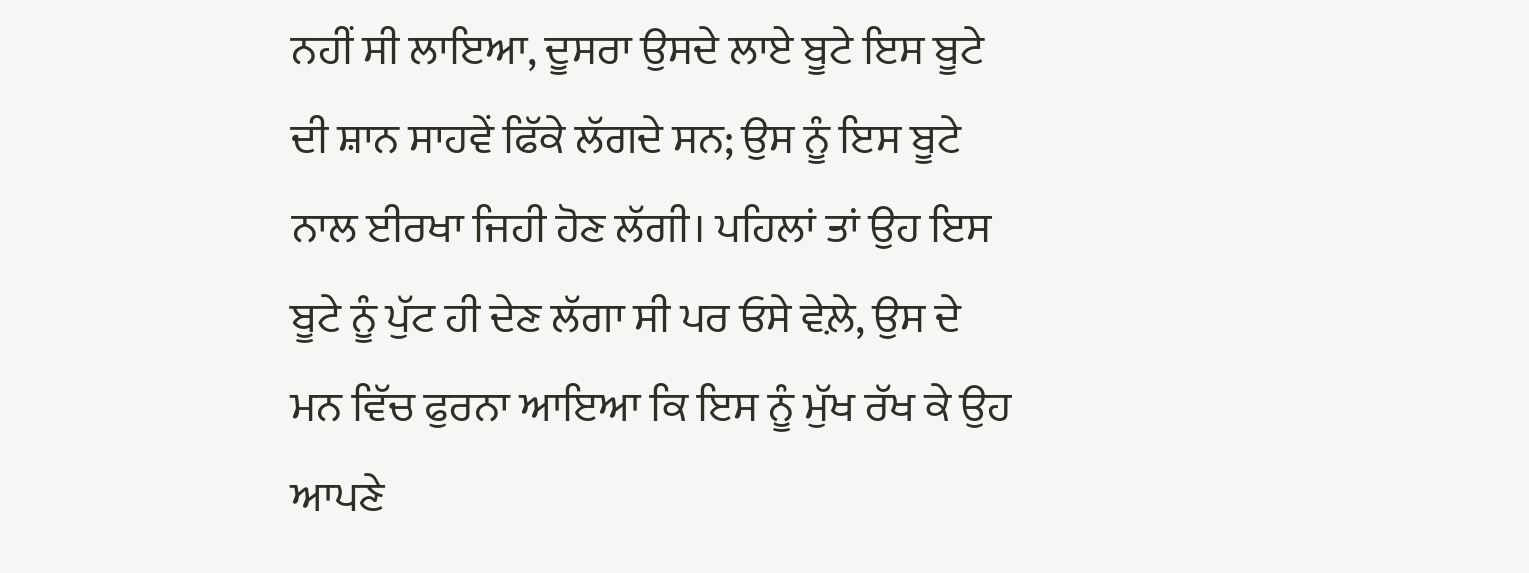ਨਹੀਂ ਸੀ ਲਾਇਆ, ਦੂਸਰਾ ਉਸਦੇ ਲਾਏ ਬੂਟੇ ਇਸ ਬੂਟੇ ਦੀ ਸ਼ਾਨ ਸਾਹਵੇਂ ਫਿੱਕੇ ਲੱਗਦੇ ਸਨ; ਉਸ ਨੂੰ ਇਸ ਬੂਟੇ ਨਾਲ ਈਰਖਾ ਜਿਹੀ ਹੋਣ ਲੱਗੀ। ਪਹਿਲਾਂ ਤਾਂ ਉਹ ਇਸ ਬੂਟੇ ਨੂੰ ਪੁੱਟ ਹੀ ਦੇਣ ਲੱਗਾ ਸੀ ਪਰ ਓਸੇ ਵੇਲ਼ੇ, ਉਸ ਦੇ ਮਨ ਵਿੱਚ ਫੁਰਨਾ ਆਇਆ ਕਿ ਇਸ ਨੂੰ ਮੁੱਖ ਰੱਖ ਕੇ ਉਹ ਆਪਣੇ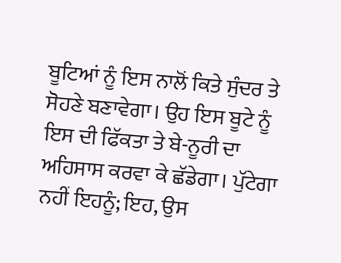ਬੂਟਿਆਂ ਨੂੰ ਇਸ ਨਾਲੋਂ ਕਿਤੇ ਸੁੰਦਰ ਤੇ ਸੋਹਣੇ ਬਣਾਵੇਗਾ। ਉਹ ਇਸ ਬੂਟੇ ਨੂੰ ਇਸ ਦੀ ਫਿੱਕਤਾ ਤੇ ਬੇ-ਨੂਰੀ ਦਾ ਅਹਿਸਾਸ ਕਰਵਾ ਕੇ ਛੱਡੇਗਾ। ਪੁੱਟੇਗਾ ਨਹੀਂ ਇਹਨੂੰ; ਇਹ, ਉਸ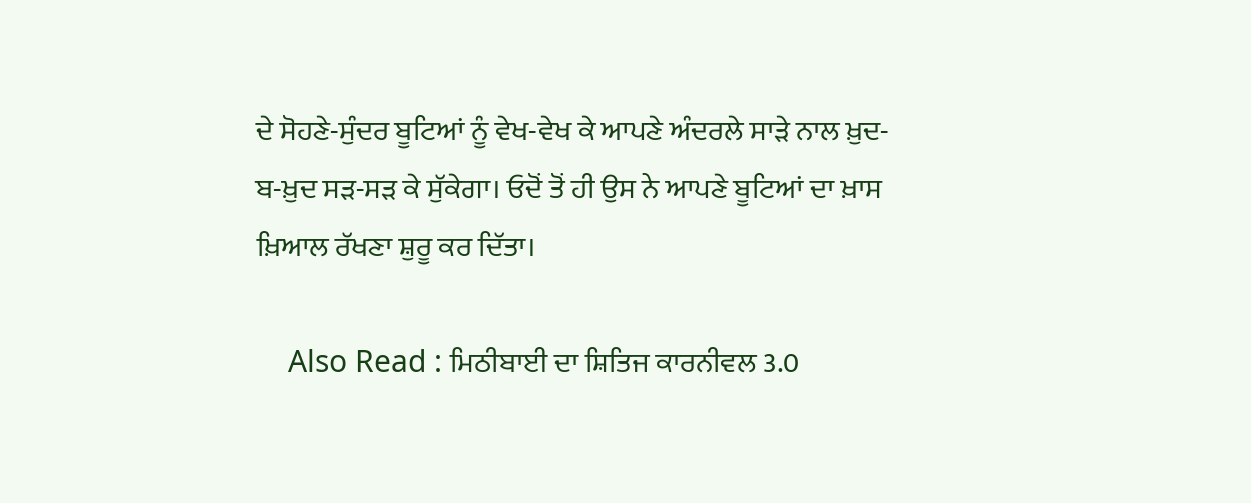ਦੇ ਸੋਹਣੇ-ਸੁੰਦਰ ਬੂਟਿਆਂ ਨੂੰ ਵੇਖ-ਵੇਖ ਕੇ ਆਪਣੇ ਅੰਦਰਲੇ ਸਾੜੇ ਨਾਲ ਖ਼ੁਦ-ਬ-ਖ਼ੁਦ ਸੜ-ਸੜ ਕੇ ਸੁੱਕੇਗਾ। ਓਦੋਂ ਤੋਂ ਹੀ ਉਸ ਨੇ ਆਪਣੇ ਬੂਟਿਆਂ ਦਾ ਖ਼ਾਸ ਖ਼ਿਆਲ ਰੱਖਣਾ ਸ਼ੁਰੂ ਕਰ ਦਿੱਤਾ।

    Also Read : ਮਿਠੀਬਾਈ ਦਾ ਸ਼ਿਤਿਜ ਕਾਰਨੀਵਲ 3.0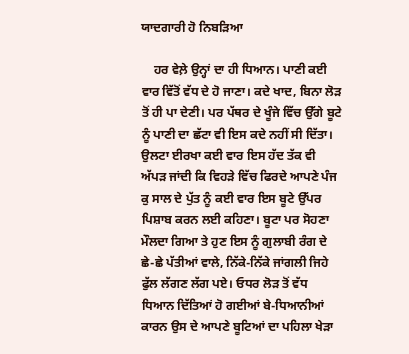ਯਾਦਗਾਰੀ ਹੋ ਨਿਬੜਿਆ

    ਹਰ ਵੇਲ਼ੇ ਉਨ੍ਹਾਂ ਦਾ ਹੀ ਧਿਆਨ। ਪਾਣੀ ਕਈ ਵਾਰ ਵਿੱਤੋਂ ਵੱਧ ਦੇ ਹੋ ਜਾਣਾ। ਕਦੇ ਖਾਦ, ਬਿਨਾ ਲੋੜ ਤੋਂ ਹੀ ਪਾ ਦੇਣੀ। ਪਰ ਪੱਥਰ ਦੇ ਖੂੰਜੇ ਵਿੱਚ ਉੱਗੇ ਬੂਟੇ ਨੂੰ ਪਾਣੀ ਦਾ ਛੱਟਾ ਵੀ ਇਸ ਕਦੇ ਨਹੀਂ ਸੀ ਦਿੱਤਾ। ਉਲਟਾ ਈਰਖਾ ਕਈ ਵਾਰ ਇਸ ਹੱਦ ਤੱਕ ਵੀ ਅੱਪੜ ਜਾਂਦੀ ਕਿ ਵਿਹੜੇ ਵਿੱਚ ਫਿਰਦੇ ਆਪਣੇ ਪੰਜ ਕੁ ਸਾਲ ਦੇ ਪੁੱਤ ਨੂੰ ਕਈ ਵਾਰ ਇਸ ਬੂਟੇ ਉੱਪਰ ਪਿਸ਼ਾਬ ਕਰਨ ਲਈ ਕਹਿਣਾ। ਬੂਟਾ ਪਰ ਸੋਹਣਾ ਮੌਲਦਾ ਗਿਆ ਤੇ ਹੁਣ ਇਸ ਨੂੰ ਗੁਲਾਬੀ ਰੰਗ ਦੇ ਛੇ-ਛੇ ਪੱਤੀਆਂ ਵਾਲੇ, ਨਿੱਕੇ-ਨਿੱਕੇ ਜਾਂਗਲੀ ਜਿਹੇ ਫੁੱਲ ਲੱਗਣ ਲੱਗ ਪਏ। ਓਧਰ ਲੋੜ ਤੋਂ ਵੱਧ ਧਿਆਨ ਦਿੱਤਿਆਂ ਹੋ ਗਈਆਂ ਬੇ-ਧਿਆਨੀਆਂ ਕਾਰਨ ਉਸ ਦੇ ਆਪਣੇ ਬੂਟਿਆਂ ਦਾ ਪਹਿਲਾ ਖੇੜਾ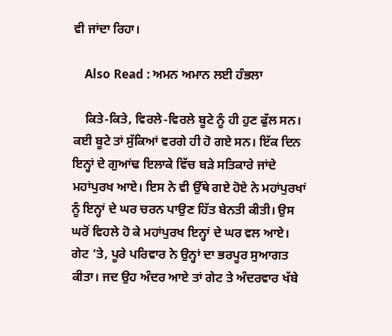ਵੀ ਜਾਂਦਾ ਰਿਹਾ।

    Also Read : ਅਮਨ ਅਮਾਨ ਲਈ ਹੰਭਲਾ

    ਕਿਤੇ-ਕਿਤੇ, ਵਿਰਲੇ-ਵਿਰਲੇ ਬੂਟੇ ਨੂੰ ਹੀ ਹੁਣ ਫੁੱਲ ਸਨ। ਕਈ ਬੂਟੇ ਤਾਂ ਸੁੱਕਿਆਂ ਵਰਗੇ ਹੀ ਹੋ ਗਏ ਸਨ। ਇੱਕ ਦਿਨ ਇਨ੍ਹਾਂ ਦੇ ਗੁਆਂਢ ਇਲਾਕੇ ਵਿੱਚ ਬੜੇ ਸਤਿਕਾਰੇ ਜਾਂਦੇ ਮਹਾਂਪੁਰਖ ਆਏ। ਇਸ ਨੇ ਵੀ ਉੱਥੇ ਗਏ ਹੋਏ ਨੇ ਮਹਾਂਪੁਰਖਾਂ ਨੂੰ ਇਨ੍ਹਾਂ ਦੇ ਘਰ ਚਰਨ ਪਾਉਣ ਹਿੱਤ ਬੇਨਤੀ ਕੀਤੀ। ਉਸ ਘਰੋਂ ਵਿਹਲੇ ਹੋ ਕੇ ਮਹਾਂਪੁਰਖ ਇਨ੍ਹਾਂ ਦੇ ਘਰ ਵਲ ਆਏ। ਗੇਟ ’ਤੇ, ਪੂਰੇ ਪਰਿਵਾਰ ਨੇ ਉਨ੍ਹਾਂ ਦਾ ਭਰਪੂਰ ਸੁਆਗਤ ਕੀਤਾ। ਜਦ ਉਹ ਅੰਦਰ ਆਏ ਤਾਂ ਗੇਟ ਤੇ ਅੰਦਰਵਾਰ ਖੱਬੇ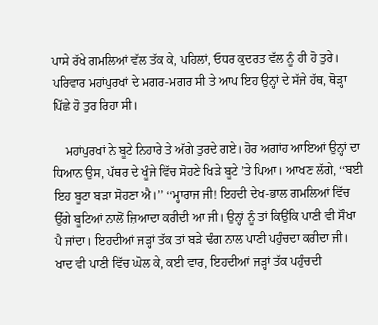ਪਾਸੇ ਰੱਖੇ ਗਮਲਿਆਂ ਵੱਲ ਤੱਕ ਕੇ, ਪਹਿਲਾਂ, ਓਧਰ ਕੁਦਰਤ ਵੱਲ ਨੂੰ ਹੀ ਹੋ ਤੁਰੇ। ਪਰਿਵਾਰ ਮਹਾਂਪੁਰਖਾਂ ਦੇ ਮਗਰ-ਮਗਰ ਸੀ ਤੇ ਆਪ ਇਹ ਉਨ੍ਹਾਂ ਦੇ ਸੱਜੇ ਹੱਥ, ਥੋੜ੍ਹਾ ਪਿੱਛੇ ਹੋ ਤੁਰ ਰਿਹਾ ਸੀ।

    ਮਹਾਂਪੁਰਖਾਂ ਨੇ ਬੂਟੇ ਨਿਹਾਰੇ ਤੇ ਅੱਗੇ ਤੁਰਦੇ ਗਏ। ਹੋਰ ਅਗਾਂਹ ਆਇਆਂ ਉਨ੍ਹਾਂ ਦਾ ਧਿਆਨ ਉਸ, ਪੱਥਰ ਦੇ ਖੂੰਜੇ ਵਿੱਚ ਸੋਹਣੇ ਖਿੜੇ ਬੂਟੇ ’ਤੇ ਪਿਆ। ਆਖਣ ਲੱਗੇ, ‘‘ਬਈ ਇਹ ਬੂਟਾ ਬੜਾ ਸੋਹਣਾ ਐ।’’ ‘‘ਮ੍ਹਾਰਾਜ ਜੀ! ਇਹਦੀ ਦੇਖ-ਭਾਲ ਗਮਲਿਆਂ ਵਿੱਚ ਉੱਗੇ ਬੂਟਿਆਂ ਨਾਲੋਂ ਜ਼ਿਆਦਾ ਕਰੀਦੀ ਆ ਜੀ। ਉਨ੍ਹਾਂ ਨੂੰ ਤਾਂ ਕਿਉਂਕਿ ਪਾਣੀ ਵੀ ਸੌਖਾ ਪੈ ਜਾਂਦਾ। ਇਹਦੀਆਂ ਜੜ੍ਹਾਂ ਤੱਕ ਤਾਂ ਬੜੇ ਢੰਗ ਨਾਲ ਪਾਣੀ ਪਹੁੰਚਦਾ ਕਰੀਦਾ ਜੀ। ਖਾਦ ਵੀ ਪਾਣੀ ਵਿੱਚ ਘੋਲ ਕੇ, ਕਈ ਵਾਰ, ਇਹਦੀਆਂ ਜੜ੍ਹਾਂ ਤੱਕ ਪਹੁੰਚਦੀ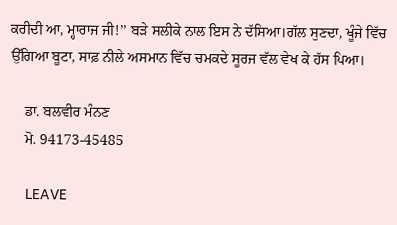ਕਰੀਦੀ ਆ, ਮ੍ਹਾਰਾਜ ਜੀ!’’ ਬੜੇ ਸਲੀਕੇ ਨਾਲ ਇਸ ਨੇ ਦੱਸਿਆ।ਗੱਲ ਸੁਣਦਾ, ਖੂੰਜੇ ਵਿੱਚ ਉੱਗਿਆ ਬੂਟਾ, ਸਾਫ਼ ਨੀਲੇ ਅਸਮਾਨ ਵਿੱਚ ਚਮਕਦੇ ਸੂਰਜ ਵੱਲ ਵੇਖ ਕੇ ਹੱਸ ਪਿਆ।

    ਡਾ. ਬਲਵੀਰ ਮੰਨਣ
    ਮੋ. 94173-45485

    LEAVE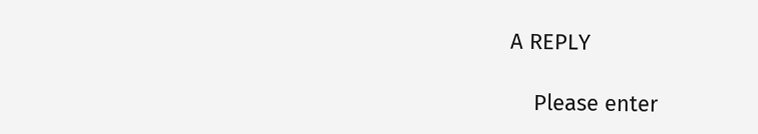A REPLY

    Please enter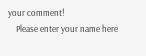your comment!
    Please enter your name here